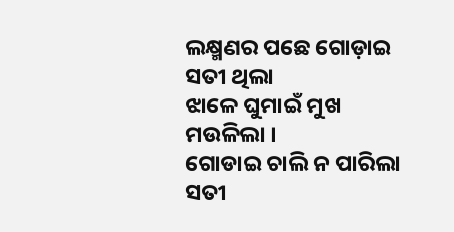ଲକ୍ଷ୍ମଣର ପଛେ ଗୋଡ଼ାଇ ସତୀ ଥିଲା
ଝାଳେ ଘୁମାଇଁ ମୁଖ ମଉଳିଲା ।
ଗୋଡାଇ ଚାଲି ନ ପାରିଲା ସତୀ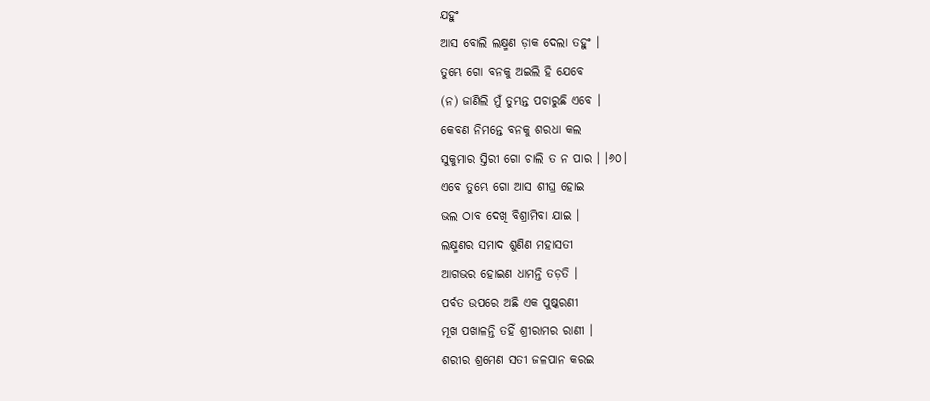ଯହୁଂ
ଆସ ବୋଲି ଲକ୍ଷ୍ମଣ ଡ଼ାକ ଦେଲା ତହୁଂ ।
ତୁମ୍ଭେ ଗୋ ବନକୁ ଅଇଲି ହି ଯେବେ
(ନ) ଜାଣିଲି ମୁଁ ତୁମ୍ଭନ୍ତ ପଚାରୁଛି ଏବେ ।
କେବଣ ନିମନ୍ତେ ବନକୁ ଶରଧା କଲ
ସୁକୁମାର ସ୍ତିରୀ ଗୋ ଚାଲି ତ ନ ପାର । ।୬୦।
ଏବେ ତୁମ୍ଭେ ଗୋ ଆସ ଶୀଘ୍ର ହୋଇ
ଭଲ ଠାବ ଦେଖି ବିଶ୍ରାମିବା ଯାଇ ।
ଲକ୍ଷ୍ମଣର ସମାଦ ଶୁଣିଣ ମହାସତୀ
ଆଗଭର ହୋଇଣ ଧାମନ୍ତି ତଡ଼ତି ।
ପର୍ବତ ଉପରେ ଅଛି ଏକ ପୁଷ୍କରଣୀ
ମୂଖ ପଖାଳନ୍ତି ତହିଁ ଶ୍ରୀରାମର ରାଣୀ ।
ଶରୀର ଶ୍ରମେଣ ସତୀ ଜଳପାନ କରଇ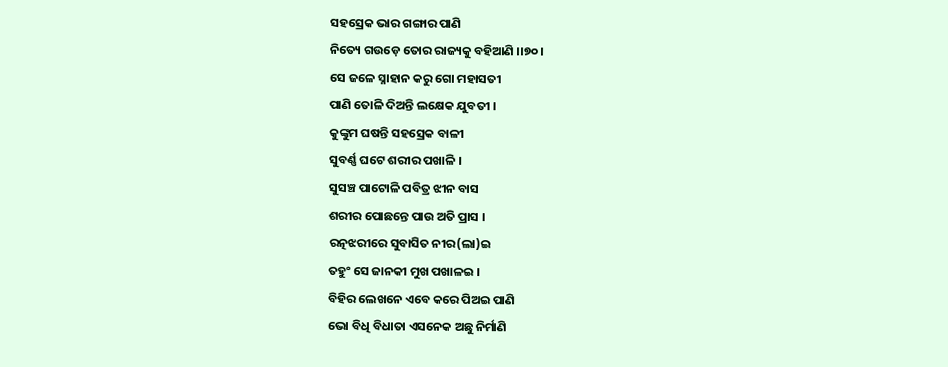ସହସ୍ରେକ ଭାର ଗଙ୍ଗାର ପାଣି
ନିତ୍ୟେ ଗଉଡ଼େ ତୋର ରାଜ୍ୟକୁ ବହିଆଣି ।।୭୦।
ସେ ଜଳେ ସ୍ନାହାନ କରୁ ଗୋ ମହାସତୀ
ପାଣି ତୋଳି ଦିଅନ୍ତି ଲକ୍ଷେକ ଯୁବତୀ ।
କୁଙ୍କୁମ ଘଷନ୍ତି ସହସ୍ରେକ ବାଳୀ
ସୁବର୍ଣ୍ଣ ଘଟେ ଶରୀର ପଖାଳି ।
ସୁସଞ୍ଚ ପାଟୋଳି ପବିତ୍ର ଝୀନ ବାସ
ଶରୀର ପୋଛନ୍ତେ ପାଉ ଅତି ପ୍ରାସ ।
ରତ୍ନଝରୀରେ ସୁବାସିତ ନୀର(ଲା)ଇ
ତହୁଂ ସେ ଜାନକୀ ମୁଖ ପଖାଳଇ ।
ବିହିର ଲେଖନେ ଏବେ କରେ ପିଅଇ ପାଣି
ଭୋ ବିଧି ବିଧାତା ଏସନେକ ଅଛୁ ନିର୍ମାଣି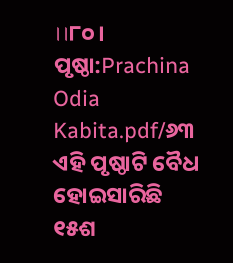।।୮୦।
ପୃଷ୍ଠା:Prachina Odia Kabita.pdf/୬୩
ଏହି ପୃଷ୍ଠାଟି ବୈଧ ହୋଇସାରିଛି
୧୫ଶ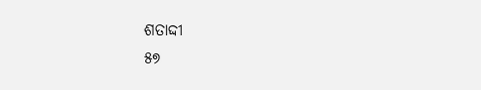ଶତାଦ୍ଦୀ
୫୭